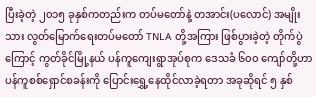ပြီးခဲ့တဲ့ ၂၀၁၅ ခုနှစ်ကတည်းက တပ်မတော်နဲ့ တအာင်း(ပလောင်) အမျိုးသား လွတ်မြောက်ရေးတပ်မတော် TNLA တို့အကြား ဖြစ်ပွားခဲ့တဲ့ တိုက်ပွဲကြောင့် ကွတ်ခိုင်မြို့နယ် ပန်ကူကျေးရွာအုပ်စုက ဒေသခံ ၆၀၀ ကျော်တို့ဟာ ပန်ကူစစ်ရှောင်စခန်းကို ပြောင်းရွှေ့နေထိုင်လာခဲ့ရတာ အခုဆိုရင် ၅ နှစ်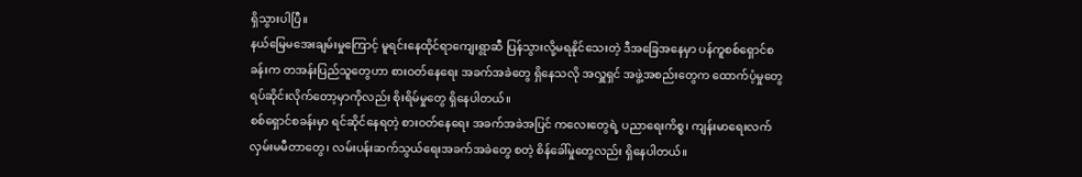ရှိသွားပါပြီ။
နယ်မြေမအေးချမ်းမှုကြောင့် မူရင်းနေထိုင်ရာကျေးရွာဆီ ပြန်သွားလို့မရနိုင်သေးတဲ့ ဒီအခြေအနေမှာ ပန်ကူစစ်ရှောင်စခန်းက တအန်းပြည်သူတွေဟာ စားဝတ်နေရေး အခက်အခဲတွေ ရှိနေသလို အလှူရှင် အဖွဲ့အစည်းတွေက ထောက်ပံ့မှုတွေ ရပ်ဆိုင်းလိုက်တော့မှာကိုလည်း စိုးရိမ်မှုတွေ ရှိနေပါတယ်။
စစ်ရှောင်စခန်းမှာ ရင်ဆိုင်နေရတဲ့ စားဝတ်နေရေး အခက်အခဲအပြင် ကလေးတွေရဲ့ ပညာရေးကိစ္စ၊ ကျန်းမာရေးလက်လှမ်းမမီတာတွေ၊ လမ်းပန်းဆက်သွယ်ရေးအခက်အခဲတွေ စတဲ့ စိန်ခေါ်မှုတွေလည်း ရှိနေပါတယ်။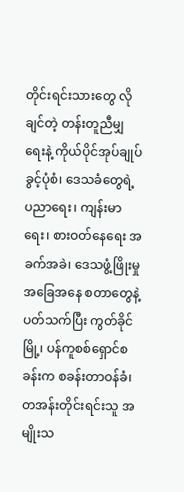တိုင်းရင်းသားတွေ လိုချင်တဲ့ တန်းတူညီမျှရေးနဲ့ ကိုယ်ပိုင်အုပ်ချုပ်ခွင့်ပုံစံ၊ ဒေသခံတွေရဲ့ ပညာရေး၊ ကျန်းမာရေး၊ စားဝတ်နေရေး အခက်အခဲ၊ ဒေသဖွံ့ဖြိုးမှု အခြေအနေ စတာတွေနဲ့ ပတ်သက်ပြီး ကွတ်ခိုင်မြို့၊ ပန်ကူစစ်ရှောင်စခန်းက စခန်းတာဝန်ခံ၊ တအန်းတိုင်းရင်းသူ အမျိုးသ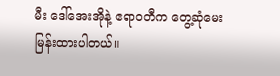မီး ဒေါ်အေးအိုနဲ့ ဧရာဝတီက တွေ့ဆုံမေးမြန်းထားပါတယ်။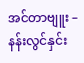အင်တာဗျူး – နန်းလွင်နှင်း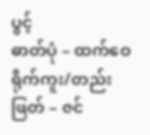ပွင့်
ဓာတ်ပုံ – ထက်ဝေ
ရိုက်ကူး/တည်းဖြတ် – ဇင်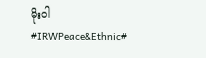မိုးဝါ
#IRWPeace&Ethnic#